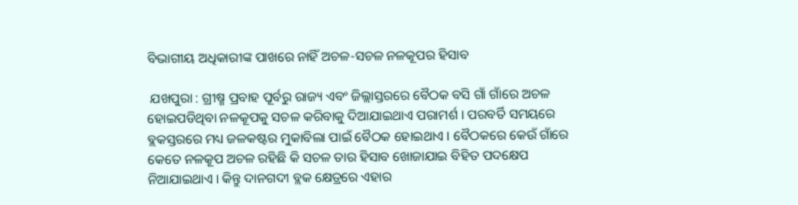ବିଭାଗୀୟ ଅଧିକାରୀଙ୍କ ପାଖରେ ନାହିଁ ଅଚଳ-ସଚଳ ନଳକୂପର ହିସାବ

 ଯଖପୁରା : ଗ୍ରୀଷ୍ମ ପ୍ରବାହ ପୂର୍ବରୁ ରାଜ୍ୟ ଏବଂ ଜିଲ୍ଲାସ୍ତରରେ ବୈଠକ ବସି ଗାଁ ଗାଁରେ ଅଚଳ ହୋଇପଡିଥିବା ନଳକୂପକୁ ସଚଳ କରିବାକୁ ଦିଆଯାଇଥାଏ ପରାମର୍ଶ । ପରବର୍ତି ସମୟରେ ବ୍ଲକସ୍ତରରେ ମଧ୍ୟ ଜଳକଷ୍ଟର ମୁକାବିଲା ପାଇଁ ବୈଠକ ହୋଇଥାଏ । ବୈଠକରେ କେଉଁ ଗାଁରେ କେତେ ନଳକୂପ ଅଚଳ ରହିଛି କି ସଚଳ ତାର ହିସାବ ଖୋଜାଯାଇ ବିହିତ ପଦକ୍ଷେପ ନିଆଯାଇଥାଏ । କିନ୍ତୁ ଦାନଗଦୀ ବ୍ଲକ କ୍ଷେତ୍ରରେ ଏହାର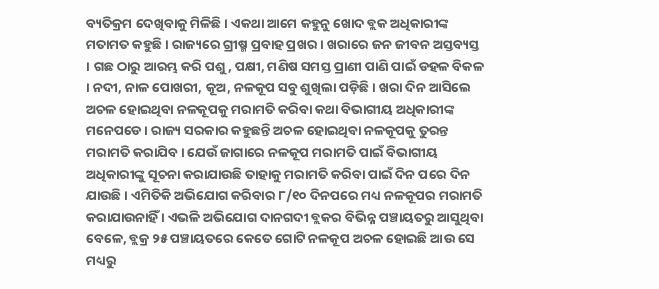ବ୍ୟତିକ୍ରମ ଦେଖିବାକୁ ମିଳିଛି । ଏକଥା ଆମେ କହୁନୁ ଖୋଦ ବ୍ଲକ ଅଧିକାରୀଙ୍କ ମତାମତ କହୁଛି । ରାଜ୍ୟରେ ଗ୍ରୀଷ୍ମ ପ୍ରବାହ ପ୍ରଖର । ଖରାରେ ଜନ ଜୀବନ ଅସ୍ତବ୍ୟସ୍ତ । ଗଛ ଠାରୁ ଆରମ୍ଭ କରି ପଶୁ, ପକ୍ଷୀ, ମଣିଷ ସମସ୍ତ ପ୍ରାଣୀ ପାଣି ପାଇଁ ଡହଳ ବିକଳ । ନଦୀ, ନାଳ ପୋଖରୀ, କୂଅ, ନଳକୂପ ସବୁ ଶୁଖିଲା ପଡ଼ିଛି । ଖରା ଦିନ ଆସିଲେ ଅଚଳ ହୋଇଥିବା ନଳକୂପକୁ ମରାମତି କରିବା କଥା ବିଭାଗୀୟ ଅଧିକାରୀଙ୍କ ମନେପଡେ । ରାଜ୍ୟ ସରକାର କହୁଛନ୍ତି ଅଚଳ ହୋଇଥିବା ନଳକୂପକୁ ତୁରନ୍ତ ମରାମତି କରାଯିବ । ଯେଉଁ ଜାଗାରେ ନଳକୂପ ମରାମତି ପାଇଁ ବିଭାଗୀୟ ଅଧିକାରୀଙ୍କୁ ସୂଚନା କରାଯାଉଛି ତାହାକୁ ମରାମତି କରିବା ପାଇଁ ଦିନ ପରେ ଦିନ ଯାଉଛି । ଏମିତିକି ଅଭିଯୋଗ କରିବାର ୮/୧୦ ଦିନପରେ ମଧ୍ୟ ନଳକୂପର ମରାମତି କରାଯାଉନାହିଁ । ଏଭଳି ଅଭିଯୋଗ ଦାନଗଦୀ ବ୍ଲକର ବିଭିନ୍ନ ପଞ୍ଚାୟତରୁ ଆସୁଥିବା ବେଳେ, ବ୍ଲକ୍ର ୨୫ ପଞ୍ଚାୟତରେ କେତେ ଗୋଟି ନଳକୂପ ଅଚଳ ହୋଇଛି ଆଉ ସେ ମଧ୍ୟରୁ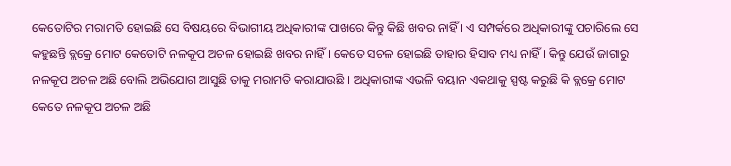କେତୋଟିର ମରାମତି ହୋଇଛି ସେ ବିଷୟରେ ବିଭାଗୀୟ ଅଧିକାରୀଙ୍କ ପାଖରେ କିନ୍ତୁ କିଛି ଖବର ନାହିଁ । ଏ ସମ୍ପର୍କରେ ଅଧିକାରୀଙ୍କୁ ପଚାରିଲେ ସେ କହୁଛନ୍ତି ବ୍ଲକ୍ରେ ମୋଟ କେତୋଟି ନଳକୂପ ଅଚଳ ହୋଇଛି ଖବର ନାହିଁ । କେତେ ସଚଳ ହୋଇଛି ତାହାର ହିସାବ ମଧ୍ୟ ନାହିଁ । କିନ୍ତୁ ଯେଉଁ ଜାଗାରୁ ନଳକୂପ ଅଚଳ ଅଛି ବୋଲି ଅଭିଯୋଗ ଆସୁଛି ତାକୁ ମରାମତି କରାଯାଉଛି । ଅଧିକାରୀଙ୍କ ଏଭଳି ବୟାନ ଏକଥାକୁ ସ୍ପଷ୍ଟ କରୁଛି କି ବ୍ଲକ୍ରେ ମୋଟ କେତେ ନଳକୂପ ଅଚଳ ଅଛି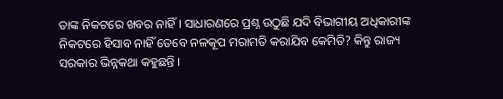ତାଙ୍କ ନିକଟରେ ଖବର ନାହିଁ । ସାଧାରଣରେ ପ୍ରଶ୍ନ ଉଠୁଛି ଯଦି ବିଭାଗୀୟ ଅଧିକାରୀଙ୍କ ନିକଟରେ ହିସାବ ନାହିଁ ତେବେ ନଳକୂପ ମରାମତି କରାଯିବ କେମିତି? କିନ୍ତୁ ରାଜ୍ୟ ସରକାର ଭିନ୍ନକଥା କହୁଛନ୍ତି ।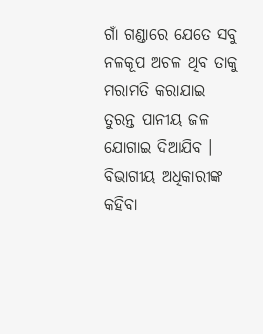ଗାଁ ଗଣ୍ଡାରେ ଯେତେ ସବୁ ନଳକୂପ ଅଚଳ ଥିବ ତାକୁ ମରାମତି କରାଯାଇ ତୁରନ୍ତ ପାନୀୟ ଜଳ ଯୋଗାଇ ଦିଆଯିବ । ବିଭାଗୀୟ ଅଧିକାରୀଙ୍କ କହିବା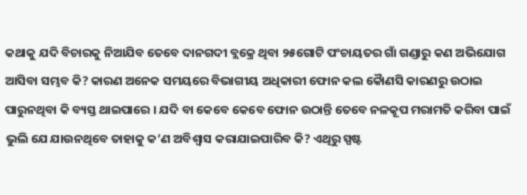କଥାକୁ ଯଦି ବିଚାରକୁ ନିଆଯିବ ତେବେ ଦାନଗଦୀ ବ୍ଲକ୍ରେ ଥିବା ୨୫ଗୋଟି ପଂଚାୟତର ଗାଁ ଗଣ୍ଡାରୁ କଣ ଅଭିଯୋଗ ଆସିବା ସମ୍ଭବ କି? କାରଣ ଅନେକ ସମୟରେ ବିଭାଗୀୟ ଅଧିକାରୀ ଫୋନ କଲ କୈାଣସି କାରଣରୁ ଉଠାଇ ପାରୁନଥିବା କି ବ୍ୟସ୍ତ ଥାଇପାରେ । ଯଦି ବା କେବେ କେବେ ଫୋନ ଉଠାନ୍ତି ତେବେ ନଳକୂପ ମରାମତି କରିବା ପାଇଁ ଭୁଲି ଯେ ଯାଉନଥିବେ ତାହାକୁ କ’ଣ ଅବିଶ୍ୱାସ କରାଯାଇପାରିବ କି? ଏଥିରୁ ସ୍ପଷ୍ଟ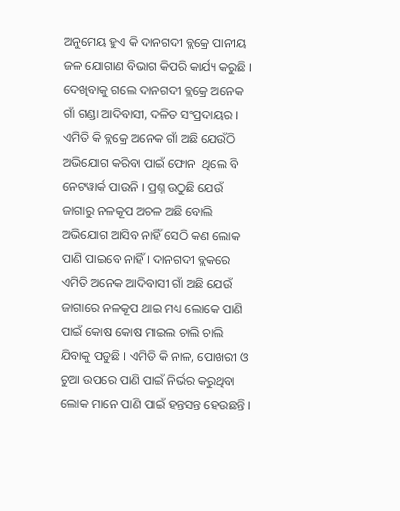ଅନୁମେୟ ହୁଏ କି ଦାନଗଦୀ ବ୍ଲକ୍ରେ ପାନୀୟ ଜଳ ଯୋଗାଣ ବିଭାଗ କିପରି କାର୍ଯ୍ୟ କରୁଛି । ଦେଖିବାକୁ ଗଲେ ଦାନଗଦୀ ବ୍ଲକ୍ରେ ଅନେକ ଗାଁ ଗଣ୍ଡା ଆଦିବାସୀ, ଦଳିତ ସଂପ୍ରଦାୟର । ଏମିତି କି ବ୍ଲକ୍ରେ ଅନେକ ଗାଁ ଅଛି ଯେଉଁଠି ଅଭିଯୋଗ କରିବା ପାଇଁ ଫୋନ  ଥିଲେ ବି ନେଟୱାର୍କ ପାଉନି । ପ୍ରଶ୍ନ ଉଠୁଛି ଯେଉଁ ଜାଗାରୁ ନଳକୂପ ଅଚଳ ଅଛି ବୋଲି ଅଭିଯୋଗ ଆସିବ ନାହିଁ ସେଠି କଣ ଲୋକ ପାଣି ପାଇବେ ନାହିଁ । ଦାନଗଦୀ ବ୍ଲକରେ ଏମିତି ଅନେକ ଆଦିବାସୀ ଗାଁ ଅଛି ଯେଉଁ ଜାଗାରେ ନଳକୂପ ଥାଇ ମଧ୍ୟ ଲୋକେ ପାଣି ପାଇଁ କୋଷ କୋଷ ମାଇଲ ଚାଲି ଚାଲି ଯିବାକୁ ପଡୁଛି । ଏମିତି କି ନାଳ, ପୋଖରୀ ଓ ଚୁଆ ଉପରେ ପାଣି ପାଇଁ ନିର୍ଭର କରୁଥିବା ଲୋକ ମାନେ ପାଣି ପାଇଁ ହନ୍ତସନ୍ତ ହେଉଛନ୍ତି ।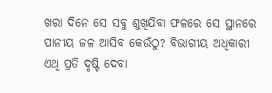ଖରା ଦିନେ ସେ ସବୁ ଶୁଖିଯିବା ଫଳରେ ସେ ସ୍ଥାନରେ ପାନୀୟ ଜଳ ଆସିବ କେଉଁଠୁ? ବିଭାଗୀୟ ଅଧିକାରୀ ଏଥି ପ୍ରତି ଦୃଷ୍ଟି ଦେବା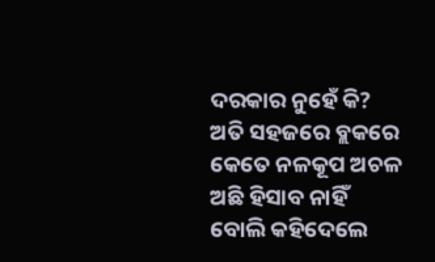ଦରକାର ନୁହେଁ କି? ଅତି ସହଜରେ ବ୍ଲକରେ କେତେ ନଳକୂପ ଅଚଳ ଅଛି ହିସାବ ନାହିଁ ବୋଲି କହିଦେଲେ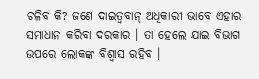ଚଳିବ କି? ଜଣେ ଦାଇତ୍ୱବାନ୍ ଅଧିକାରୀ ଭାବେ ଏହାର ସମାଧାନ କରିବା ଦରକାର । ତା ହେଲେ ଯାଇ ବିଭାଗ ଉପରେ ଲୋକଙ୍କ ବିଶ୍ୱାସ ରହିବ ।